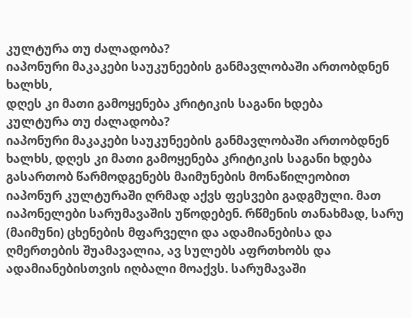კულტურა თუ ძალადობა?
იაპონური მაკაკები საუკუნეების განმავლობაში ართობდნენ ხალხს,
დღეს კი მათი გამოყენება კრიტიკის საგანი ხდება
კულტურა თუ ძალადობა?
იაპონური მაკაკები საუკუნეების განმავლობაში ართობდნენ ხალხს, დღეს კი მათი გამოყენება კრიტიკის საგანი ხდება
გასართობ წარმოდგენებს მაიმუნების მონაწილეობით იაპონურ კულტურაში ღრმად აქვს ფესვები გადგმული. მათ იაპონელები სარუმავაშის უწოდებენ. რწმენის თანახმად, სარუ (მაიმუნი) ცხენების მფარველი და ადამიანებისა და ღმერთების შუამავალია, ავ სულებს აფრთხობს და ადამიანებისთვის იღბალი მოაქვს. სარუმავაში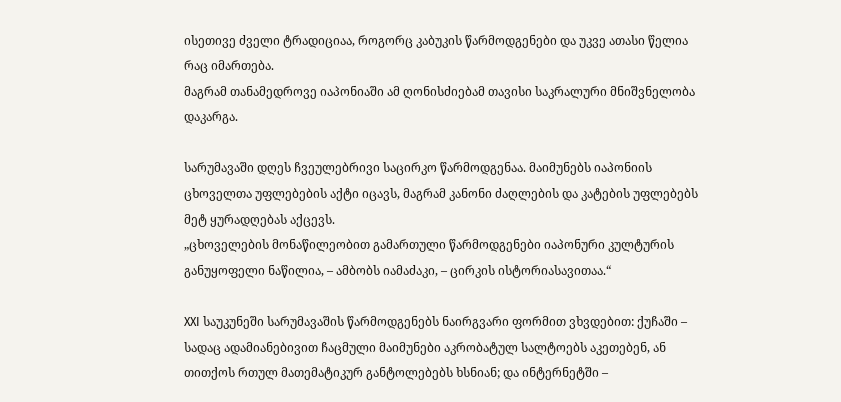ისეთივე ძველი ტრადიციაა, როგორც კაბუკის წარმოდგენები და უკვე ათასი წელია რაც იმართება.
მაგრამ თანამედროვე იაპონიაში ამ ღონისძიებამ თავისი საკრალური მნიშვნელობა დაკარგა.

სარუმავაში დღეს ჩვეულებრივი საცირკო წარმოდგენაა. მაიმუნებს იაპონიის ცხოველთა უფლებების აქტი იცავს, მაგრამ კანონი ძაღლების და კატების უფლებებს მეტ ყურადღებას აქცევს.
„ცხოველების მონაწილეობით გამართული წარმოდგენები იაპონური კულტურის განუყოფელი ნაწილია, – ამბობს იამაძაკი, – ცირკის ისტორიასავითაა.“

XXI საუკუნეში სარუმავაშის წარმოდგენებს ნაირგვარი ფორმით ვხვდებით: ქუჩაში – სადაც ადამიანებივით ჩაცმული მაიმუნები აკრობატულ სალტოებს აკეთებენ, ან თითქოს რთულ მათემატიკურ განტოლებებს ხსნიან; და ინტერნეტში –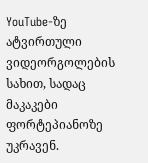YouTube-ზე ატვირთული ვიდეორგოლების სახით, სადაც მაკაკები ფორტეპიანოზე უკრავენ.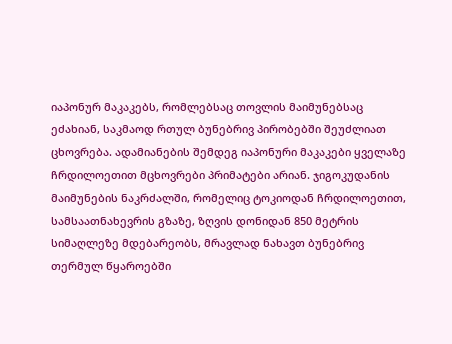იაპონურ მაკაკებს, რომლებსაც თოვლის მაიმუნებსაც ეძახიან, საკმაოდ რთულ ბუნებრივ პირობებში შეუძლიათ ცხოვრება. ადამიანების შემდეგ იაპონური მაკაკები ყველაზე ჩრდილოეთით მცხოვრები პრიმატები არიან. ჯიგოკუდანის მაიმუნების ნაკრძალში, რომელიც ტოკიოდან ჩრდილოეთით, სამსაათნახევრის გზაზე, ზღვის დონიდან 850 მეტრის სიმაღლეზე მდებარეობს, მრავლად ნახავთ ბუნებრივ თერმულ წყაროებში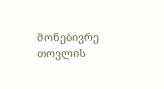მონებივრე თოვლის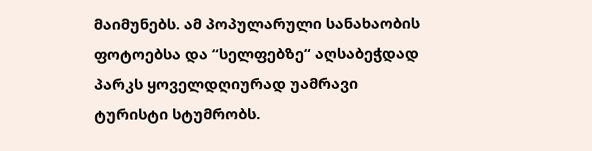მაიმუნებს. ამ პოპულარული სანახაობის ფოტოებსა და “სელფებზე“ აღსაბეჭდად პარკს ყოველდღიურად უამრავი ტურისტი სტუმრობს.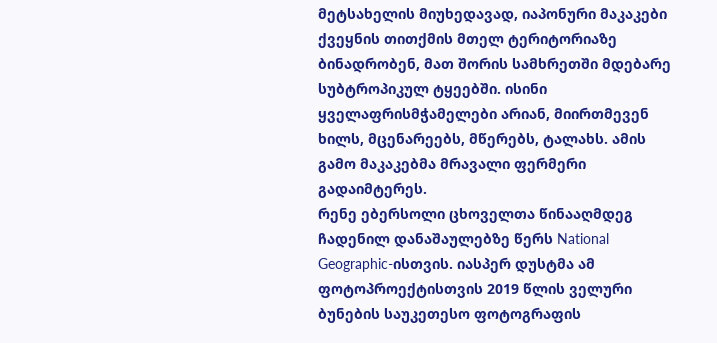მეტსახელის მიუხედავად, იაპონური მაკაკები ქვეყნის თითქმის მთელ ტერიტორიაზე ბინადრობენ, მათ შორის სამხრეთში მდებარე სუბტროპიკულ ტყეებში. ისინი ყველაფრისმჭამელები არიან, მიირთმევენ ხილს, მცენარეებს, მწერებს, ტალახს. ამის გამო მაკაკებმა მრავალი ფერმერი გადაიმტერეს.
რენე ებერსოლი ცხოველთა წინააღმდეგ ჩადენილ დანაშაულებზე წერს National Geographic-ისთვის. იასპერ დუსტმა ამ ფოტოპროექტისთვის 2019 წლის ველური ბუნების საუკეთესო ფოტოგრაფის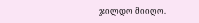ჯილდო მიიღო.